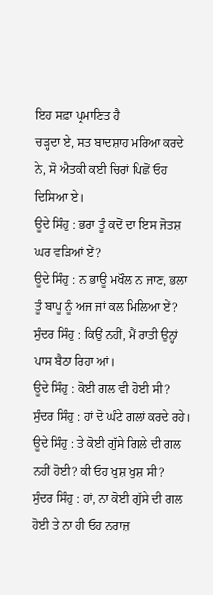ਇਹ ਸਫ਼ਾ ਪ੍ਰਮਾਣਿਤ ਹੈ
ਚੜ੍ਹਦਾ ਏ, ਸਤ ਬਾਦਸ਼ਾਹ ਮਰਿਆ ਕਰਦੇ ਨੇ, ਸੋ ਐਤਕੀ ਕਈ ਚਿਰਾਂ ਪਿਛੋਂ ਓਹ ਦਿਸਿਆ ਏ।
ਊਦੇ ਸਿੰਹੁ : ਭਰਾ ਤੂੰ ਕਦੋਂ ਦਾ ਇਸ ਜੋਤਸ਼ ਘਰ ਵੜਿਆਂ ਏਂ?
ਊਦੇ ਸਿੰਹੁ : ਨ ਭਾਊ ਮਖੌਲ ਨ ਜਾਣ, ਭਲਾ ਤੂੰ ਬਾਪੂ ਨੂੰ ਅਜ ਜਾਂ ਕਲ ਮਿਲਿਆ ਏਂ?
ਸੁੰਦਰ ਸਿੰਹੁ : ਕਿਉਂ ਨਹੀਂ, ਮੈਂ ਰਾਤੀ ਉਨ੍ਹਾਂ ਪਾਸ ਬੈਠਾ ਰਿਹਾ ਆਂ।
ਊਦੇ ਸਿੰਹੁ : ਕੋਈ ਗਲ ਵੀ ਹੋਈ ਸੀ?
ਸੁੰਦਰ ਸਿੰਹੁ : ਹਾਂ ਦੋ ਘੰਟੇ ਗਲਾਂ ਕਰਦੇ ਰਹੇ।
ਊਦੇ ਸਿੰਹੁ : ਤੇ ਕੋਈ ਗੁੱਸੇ ਗਿਲੇ ਦੀ ਗਲ ਨਹੀਂ ਹੋਈ? ਕੀ ਓਹ ਖੁਸ਼ ਖੁਸ਼ ਸੀ?
ਸੁੰਦਰ ਸਿੰਹੁ : ਹਾਂ, ਨਾ ਕੋਈ ਗੁੱਸੇ ਦੀ ਗਲ ਹੋਈ ਤੇ ਨਾ ਹੀ ਓਹ ਨਰਾਜ਼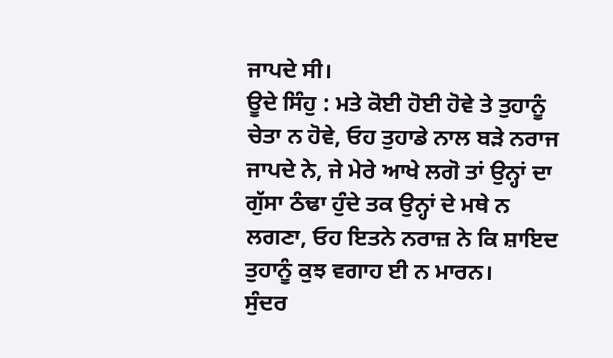ਜਾਪਦੇ ਸੀ।
ਊਦੇ ਸਿੰਹੁ : ਮਤੇ ਕੋਈ ਹੋਈ ਹੋਵੇ ਤੇ ਤੁਹਾਨੂੰ ਚੇਤਾ ਨ ਹੋਵੇ, ਓਹ ਤੁਹਾਡੇ ਨਾਲ ਬੜੇ ਨਰਾਜ ਜਾਪਦੇ ਨੇ, ਜੇ ਮੇਰੇ ਆਖੇ ਲਗੋ ਤਾਂ ਉਨ੍ਹਾਂ ਦਾ ਗੁੱਸਾ ਠੰਢਾ ਹੁੰਦੇ ਤਕ ਉਨ੍ਹਾਂ ਦੇ ਮਥੇ ਨ ਲਗਣਾ, ਓਹ ਇਤਨੇ ਨਰਾਜ਼ ਨੇ ਕਿ ਸ਼ਾਇਦ ਤੁਹਾਨੂੰ ਕੁਝ ਵਗਾਹ ਈ ਨ ਮਾਰਨ।
ਸੁੰਦਰ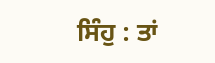ਸਿੰਹੁ : ਤਾਂ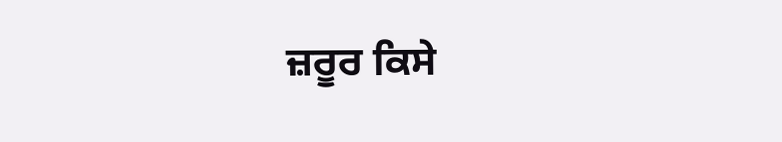ਜ਼ਰੂਰ ਕਿਸੇ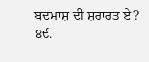ਬਦਮਾਸ਼ ਦੀ ਸ਼ਰਾਰਤ ਏ?
੪੯.